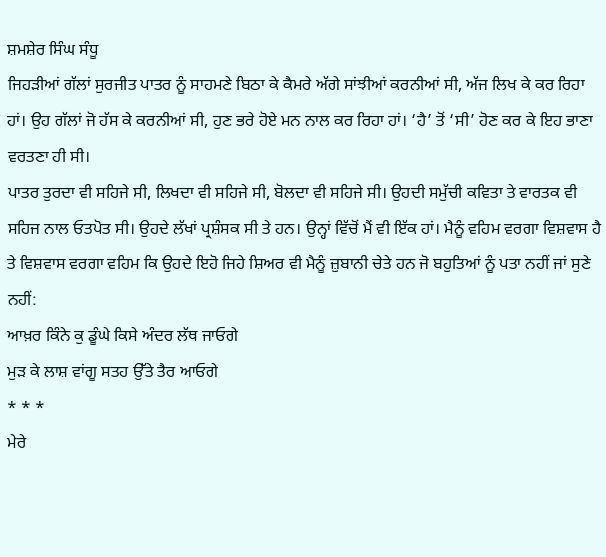ਸ਼ਮਸ਼ੇਰ ਸਿੰਘ ਸੰਧੂ
ਜਿਹੜੀਆਂ ਗੱਲਾਂ ਸੁਰਜੀਤ ਪਾਤਰ ਨੂੰ ਸਾਹਮਣੇ ਬਿਠਾ ਕੇ ਕੈਮਰੇ ਅੱਗੇ ਸਾਂਝੀਆਂ ਕਰਨੀਆਂ ਸੀ, ਅੱਜ ਲਿਖ ਕੇ ਕਰ ਰਿਹਾ ਹਾਂ। ਉਹ ਗੱਲਾਂ ਜੋ ਹੱਸ ਕੇ ਕਰਨੀਆਂ ਸੀ, ਹੁਣ ਭਰੇ ਹੋਏ ਮਨ ਨਾਲ ਕਰ ਰਿਹਾ ਹਾਂ। ‘ਹੈ’ ਤੋਂ ‘ਸੀ’ ਹੋਣ ਕਰ ਕੇ ਇਹ ਭਾਣਾ ਵਰਤਣਾ ਹੀ ਸੀ।
ਪਾਤਰ ਤੁਰਦਾ ਵੀ ਸਹਿਜੇ ਸੀ, ਲਿਖਦਾ ਵੀ ਸਹਿਜੇ ਸੀ, ਬੋਲਦਾ ਵੀ ਸਹਿਜੇ ਸੀ। ਉਹਦੀ ਸਮੁੱਚੀ ਕਵਿਤਾ ਤੇ ਵਾਰਤਕ ਵੀ ਸਹਿਜ ਨਾਲ ਓਤਪੋਤ ਸੀ। ਉਹਦੇ ਲੱਖਾਂ ਪ੍ਰਸ਼ੰਸਕ ਸੀ ਤੇ ਹਨ। ਉਨ੍ਹਾਂ ਵਿੱਚੋਂ ਮੈਂ ਵੀ ਇੱਕ ਹਾਂ। ਮੈਨੂੰ ਵਹਿਮ ਵਰਗਾ ਵਿਸ਼ਵਾਸ ਹੈ ਤੇ ਵਿਸ਼ਵਾਸ ਵਰਗਾ ਵਹਿਮ ਕਿ ਉਹਦੇ ਇਹੋ ਜਿਹੇ ਸ਼ਿਅਰ ਵੀ ਮੈਨੂੰ ਜ਼ੁਬਾਨੀ ਚੇਤੇ ਹਨ ਜੋ ਬਹੁਤਿਆਂ ਨੂੰ ਪਤਾ ਨਹੀਂ ਜਾਂ ਸੁਣੇ ਨਹੀਂ:
ਆਖ਼ਰ ਕਿੰਨੇ ਕੁ ਡੂੰਘੇ ਕਿਸੇ ਅੰਦਰ ਲੱਥ ਜਾਓਗੇ
ਮੁੜ ਕੇ ਲਾਸ਼ ਵਾਂਗੂ ਸਤਹ ਉੱਤੇ ਤੈਰ ਆਓਗੇ
* * *
ਮੇਰੇ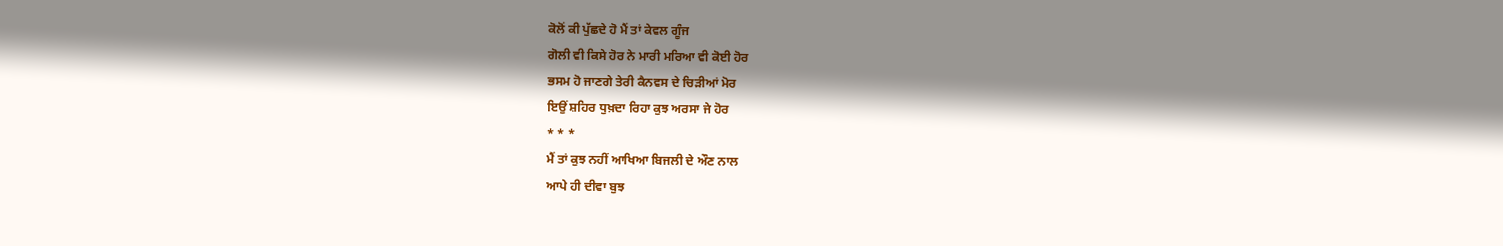ਕੋਲੋਂ ਕੀ ਪੁੱਛਦੇ ਹੋ ਮੈਂ ਤਾਂ ਕੇਵਲ ਗੂੰਜ
ਗੋਲੀ ਵੀ ਕਿਸੇ ਹੋਰ ਨੇ ਮਾਰੀ ਮਰਿਆ ਵੀ ਕੋਈ ਹੋਰ
ਭਸਮ ਹੋ ਜਾਣਗੇ ਤੇਰੀ ਕੈਨਵਸ ਦੇ ਚਿੜੀਆਂ ਮੋਰ
ਇਉਂ ਸ਼ਹਿਰ ਧੁਖ਼ਦਾ ਰਿਹਾ ਕੁਝ ਅਰਸਾ ਜੇ ਹੋਰ
* * *
ਮੈਂ ਤਾਂ ਕੁਝ ਨਹੀਂ ਆਖਿਆ ਬਿਜਲੀ ਦੇ ਔਣ ਨਾਲ
ਆਪੇ ਹੀ ਦੀਵਾ ਬੁਝ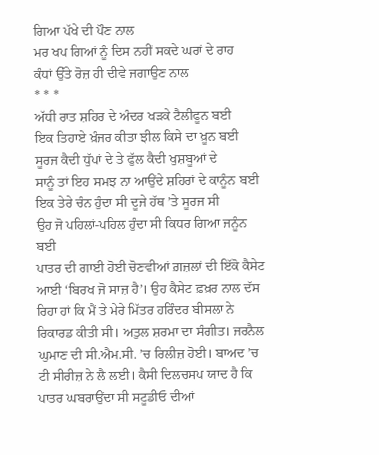ਗਿਆ ਪੱਖੇ ਦੀ ਪੌਣ ਨਾਲ
ਮਰ ਖਪ ਗਿਆਂ ਨੂੰ ਦਿਸ ਨਹੀਂ ਸਕਦੇ ਘਰਾਂ ਦੇ ਰਾਹ
ਕੰਧਾਂ ਉੱਤੇ ਰੋਜ਼ ਹੀ ਦੀਵੇ ਜਗਾਉਣ ਨਾਲ
* * *
ਅੱਧੀ ਰਾਤ ਸ਼ਹਿਰ ਦੇ ਅੰਦਰ ਖੜਕੇ ਟੈਲੀਫੂਨ ਬਈ
ਇਕ ਤਿਹਾਏ ਖ਼ੰਜਰ ਕੀਤਾ ਝੀਲ ਕਿਸੇ ਦਾ ਖ਼ੂਨ ਬਈ
ਸੂਰਜ ਕੈਦੀ ਧੁੱਪਾਂ ਦੇ ਤੇ ਫੁੱਲ ਕੈਦੀ ਖੁਸ਼ਬੂਆਂ ਦੇ
ਸਾਨੂੰ ਤਾਂ ਇਹ ਸਮਝ ਨਾ ਆਉਂਦੇ ਸ਼ਹਿਰਾਂ ਦੇ ਕਾਨੂੰਨ ਬਈ
ਇਕ ਤੇਰੇ ਚੰਨ ਹੁੰਦਾ ਸੀ ਦੂਜੇ ਹੱਥ ’ਤੇ ਸੂਰਜ ਸੀ
ਉਹ ਜੋ ਪਹਿਲਾਂ-ਪਹਿਲ ਹੁੰਦਾ ਸੀ ਕਿਧਰ ਗਿਆ ਜਨੂੰਨ ਬਈ
ਪਾਤਰ ਦੀ ਗਾਈ ਹੋਈ ਚੋਣਵੀਆਂ ਗ਼ਜ਼ਲਾਂ ਦੀ ਇੱਕੋ ਕੈਸੇਟ ਆਈ ‘ਬਿਰਖ ਜੋ ਸਾਜ਼ ਹੈ’। ਉਹ ਕੈਸੇਟ ਫ਼ਖ਼ਰ ਨਾਲ ਦੱਸ ਰਿਹਾ ਹਾਂ ਕਿ ਮੈਂ ਤੇ ਮੇਰੇ ਮਿੱਤਰ ਹਰਿੰਦਰ ਬੀਸਲਾ ਨੇ ਰਿਕਾਰਡ ਕੀਤੀ ਸੀ। ਅਤੁਲ ਸ਼ਰਮਾ ਦਾ ਸੰਗੀਤ। ਜਰਨੈਲ ਘੁਮਾਣ ਦੀ ਸੀ.ਐਮ.ਸੀ. ’ਚ ਰਿਲੀਜ਼ ਹੋਈ। ਬਾਅਦ ’ਚ ਟੀ ਸੀਰੀਜ਼ ਨੇ ਲੈ ਲਈ। ਕੈਸੀ ਦਿਲਚਸਪ ਯਾਦ ਹੈ ਕਿ ਪਾਤਰ ਘਬਰਾਉਂਦਾ ਸੀ ਸਟੂਡੀਓ ਦੀਆਂ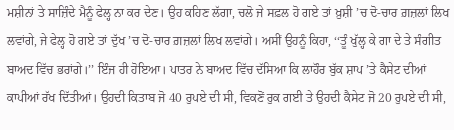ਮਸ਼ੀਨਾਂ ਤੇ ਸਾਜ਼ਿੰਦੇ ਮੈਨੂੰ ਫੇਲ੍ਹ ਨਾ ਕਰ ਦੇਣ। ਉਹ ਕਹਿਣ ਲੱਗਾ, ਚਲੋ ਜੇ ਸਫ਼ਲ ਹੋ ਗਏ ਤਾਂ ਖ਼ੁਸ਼ੀ ’ਚ ਦੋ-ਚਾਰ ਗ਼ਜ਼ਲਾਂ ਲਿਖ ਲਵਾਂਗੇ, ਜੇ ਫੇਲ੍ਹ ਹੋ ਗਏ ਤਾਂ ਦੁੱਖ ’ਚ ਦੋ-ਚਾਰ ਗ਼ਜ਼ਲਾਂ ਲਿਖ ਲਵਾਂਗੇ। ਅਸੀਂ ਉਹਨੂੰ ਕਿਹਾ, ‘‘ਤੂੰ ਖੁੱਲ੍ਹ ਕੇ ਗਾ ਦੇ ਤੇ ਸੰਗੀਤ ਬਾਅਦ ਵਿੱਚ ਭਰਾਂਗੇ।’’ ਇੰਜ ਹੀ ਹੋਇਆ। ਪਾਤਰ ਨੇ ਬਾਅਦ ਵਿੱਚ ਦੱਸਿਆ ਕਿ ਲਾਹੌਰ ਬੁੱਕ ਸ਼ਾਪ ’ਤੇ ਕੈਸੇਟ ਦੀਆਂ ਕਾਪੀਆਂ ਰੱਖ ਦਿੱਤੀਆਂ। ਉਹਦੀ ਕਿਤਾਬ ਜੋ 40 ਰੁਪਏ ਦੀ ਸੀ, ਵਿਕਣੋਂ ਰੁਕ ਗਈ ਤੇ ਉਹਦੀ ਕੈਸੇਟ ਜੋ 20 ਰੁਪਏ ਦੀ ਸੀ,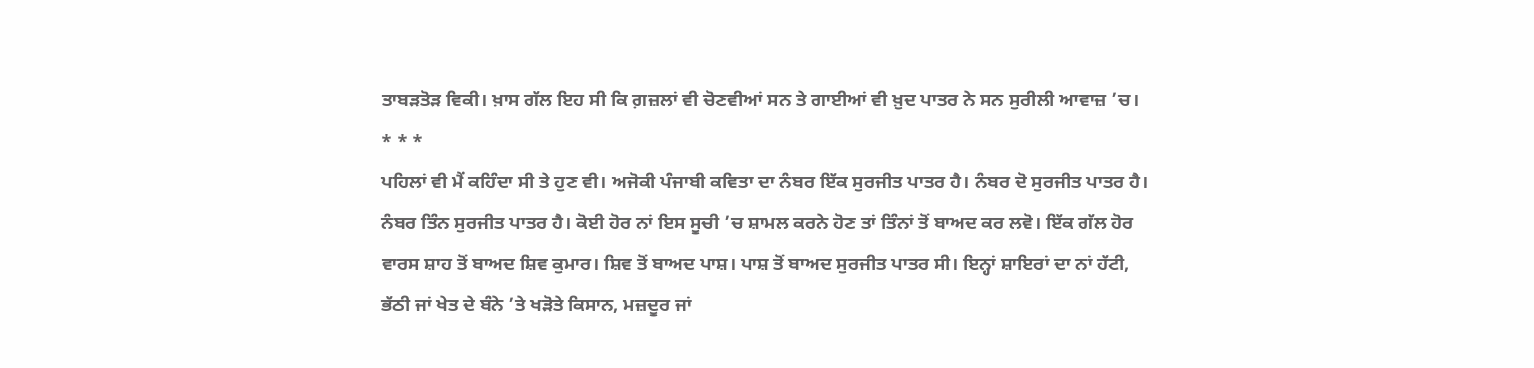ਤਾਬੜਤੋੜ ਵਿਕੀ। ਖ਼ਾਸ ਗੱਲ ਇਹ ਸੀ ਕਿ ਗ਼ਜ਼ਲਾਂ ਵੀ ਚੋਣਵੀਆਂ ਸਨ ਤੇ ਗਾਈਆਂ ਵੀ ਖ਼ੁਦ ਪਾਤਰ ਨੇ ਸਨ ਸੁਰੀਲੀ ਆਵਾਜ਼ ’ਚ।
* * *
ਪਹਿਲਾਂ ਵੀ ਮੈਂ ਕਹਿੰਦਾ ਸੀ ਤੇ ਹੁਣ ਵੀ। ਅਜੋਕੀ ਪੰਜਾਬੀ ਕਵਿਤਾ ਦਾ ਨੰਬਰ ਇੱਕ ਸੁਰਜੀਤ ਪਾਤਰ ਹੈ। ਨੰਬਰ ਦੋ ਸੁਰਜੀਤ ਪਾਤਰ ਹੈ। ਨੰਬਰ ਤਿੰਨ ਸੁਰਜੀਤ ਪਾਤਰ ਹੈ। ਕੋਈ ਹੋਰ ਨਾਂ ਇਸ ਸੂਚੀ ’ਚ ਸ਼ਾਮਲ ਕਰਨੇ ਹੋਣ ਤਾਂ ਤਿੰਨਾਂ ਤੋਂ ਬਾਅਦ ਕਰ ਲਵੋ। ਇੱਕ ਗੱਲ ਹੋਰ ਵਾਰਸ ਸ਼ਾਹ ਤੋਂ ਬਾਅਦ ਸ਼ਿਵ ਕੁਮਾਰ। ਸ਼ਿਵ ਤੋਂ ਬਾਅਦ ਪਾਸ਼। ਪਾਸ਼ ਤੋਂ ਬਾਅਦ ਸੁਰਜੀਤ ਪਾਤਰ ਸੀ। ਇਨ੍ਹਾਂ ਸ਼ਾਇਰਾਂ ਦਾ ਨਾਂ ਹੱਟੀ, ਭੱਠੀ ਜਾਂ ਖੇਤ ਦੇ ਬੰਨੇ ’ਤੇ ਖੜੋਤੇ ਕਿਸਾਨ, ਮਜ਼ਦੂਰ ਜਾਂ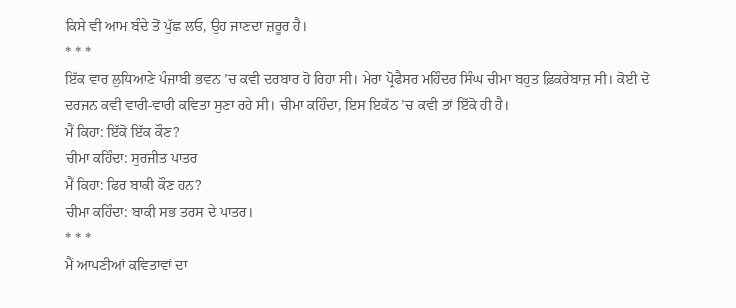ਕਿਸੇ ਵੀ ਆਮ ਬੰਦੇ ਤੋਂ ਪੁੱਛ ਲਓ, ਉਹ ਜਾਣਦਾ ਜ਼ਰੂਰ ਹੈ।
* * *
ਇੱਕ ਵਾਰ ਲੁਧਿਆਣੇ ਪੰਜਾਬੀ ਭਵਨ ’ਚ ਕਵੀ ਦਰਬਾਰ ਹੋ ਰਿਹਾ ਸੀ। ਮੇਰਾ ਪ੍ਰੋਫੈਸਰ ਮਹਿੰਦਰ ਸਿੰਘ ਚੀਮਾ ਬਹੁਤ ਫ਼ਿਕਰੇਬਾਜ਼ ਸੀ। ਕੋਈ ਦੋ ਦਰਜਨ ਕਵੀ ਵਾਰੀ-ਵਾਰੀ ਕਵਿਤਾ ਸੁਣਾ ਰਹੇ ਸੀ। ਚੀਮਾ ਕਹਿੰਦਾ, ਇਸ ਇਕੱਠ ’ਚ ਕਵੀ ਤਾਂ ਇੱਕੋ ਹੀ ਹੈ।
ਮੈਂ ਕਿਹਾ: ਇੱਕੋ ਇੱਕ ਕੌਣ?
ਚੀਮਾ ਕਹਿੰਦਾ: ਸੁਰਜੀਤ ਪਾਤਰ
ਮੈਂ ਕਿਹਾ: ਫਿਰ ਬਾਕੀ ਕੌਣ ਹਨ?
ਚੀਮਾ ਕਹਿੰਦਾ: ਬਾਕੀ ਸਭ ਤਰਸ ਦੇ ਪਾਤਰ।
* * *
ਮੈਂ ਆਪਣੀਆਂ ਕਵਿਤਾਵਾਂ ਦਾ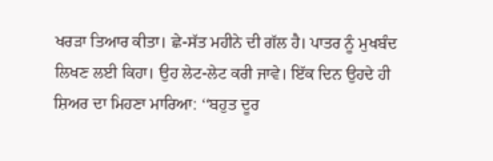ਖਰੜਾ ਤਿਆਰ ਕੀਤਾ। ਛੇ-ਸੱਤ ਮਹੀਨੇ ਦੀ ਗੱਲ ਹੈ। ਪਾਤਰ ਨੂੰ ਮੁਖਬੰਦ ਲਿਖਣ ਲਈ ਕਿਹਾ। ਉਹ ਲੇਟ-ਲੇਟ ਕਰੀ ਜਾਵੇ। ਇੱਕ ਦਿਨ ਉਹਦੇ ਹੀ ਸ਼ਿਅਰ ਦਾ ਮਿਹਣਾ ਮਾਰਿਆ: ‘‘ਬਹੁਤ ਦੂਰ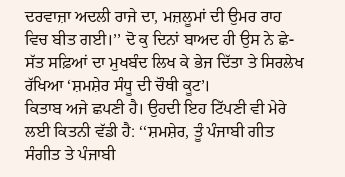ਦਰਵਾਜ਼ਾ ਅਦਲੀ ਰਾਜੇ ਦਾ, ਮਜ਼ਲੂਮਾਂ ਦੀ ਉਮਰ ਰਾਹ ਵਿਚ ਬੀਤ ਗਈ।’’ ਦੋ ਕੁ ਦਿਨਾਂ ਬਾਅਦ ਹੀ ਉਸ ਨੇ ਛੇ-ਸੱਤ ਸਫ਼ਿਆਂ ਦਾ ਮੁਖਬੰਦ ਲਿਖ ਕੇ ਭੇਜ ਦਿੱਤਾ ਤੇ ਸਿਰਲੇਖ ਰੱਖਿਆ ‘ਸ਼ਮਸ਼ੇਰ ਸੰਧੂ ਦੀ ਚੌਥੀ ਕੂਟ’।
ਕਿਤਾਬ ਅਜੇ ਛਪਣੀ ਹੈ। ਉਹਦੀ ਇਹ ਟਿੱਪਣੀ ਵੀ ਮੇਰੇ ਲਈ ਕਿਤਨੀ ਵੱਡੀ ਹੈ: ‘‘ਸ਼ਮਸ਼ੇਰ, ਤੂੰ ਪੰਜਾਬੀ ਗੀਤ ਸੰਗੀਤ ਤੇ ਪੰਜਾਬੀ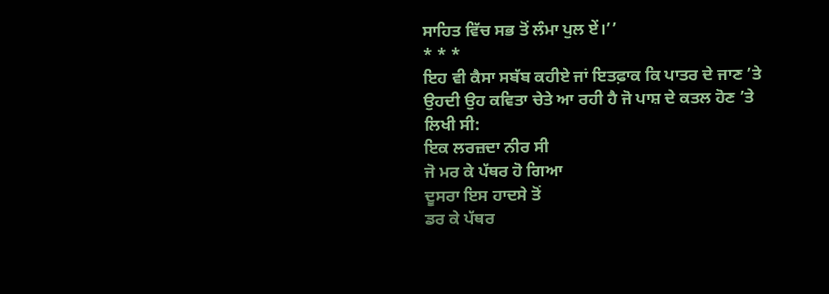ਸਾਹਿਤ ਵਿੱਚ ਸਭ ਤੋਂ ਲੰਮਾ ਪੁਲ ਏਂ।’’
* * *
ਇਹ ਵੀ ਕੈਸਾ ਸਬੱਬ ਕਹੀਏ ਜਾਂ ਇਤਫ਼ਾਕ ਕਿ ਪਾਤਰ ਦੇ ਜਾਣ ’ਤੇ ਉਹਦੀ ਉਹ ਕਵਿਤਾ ਚੇਤੇ ਆ ਰਹੀ ਹੈ ਜੋ ਪਾਸ਼ ਦੇ ਕਤਲ ਹੋਣ ’ਤੇ ਲਿਖੀ ਸੀ:
ਇਕ ਲਰਜ਼ਦਾ ਨੀਰ ਸੀ
ਜੋ ਮਰ ਕੇ ਪੱਥਰ ਹੋ ਗਿਆ
ਦੂਸਰਾ ਇਸ ਹਾਦਸੇ ਤੋਂ
ਡਰ ਕੇ ਪੱਥਰ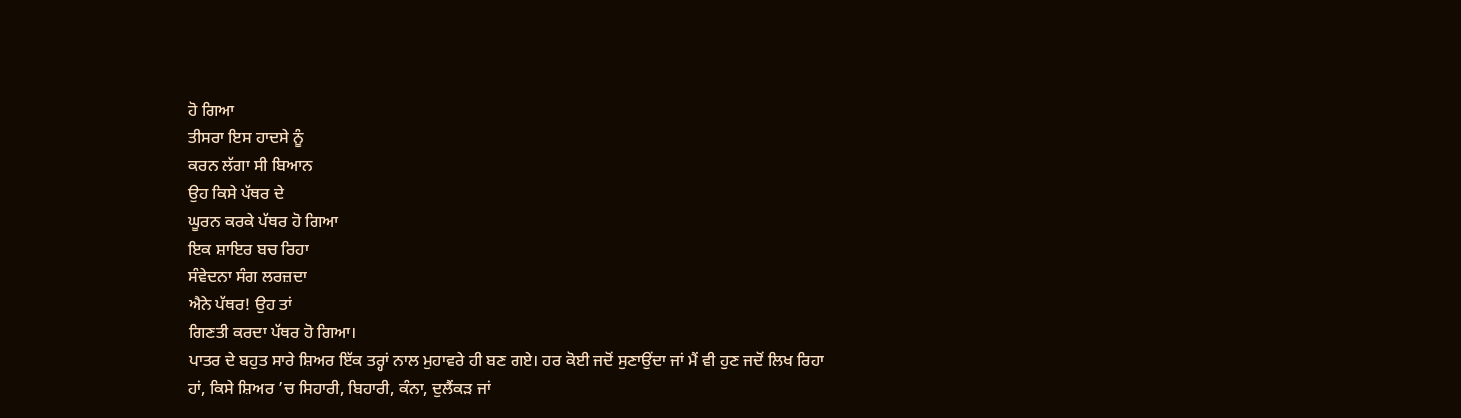ਹੋ ਗਿਆ
ਤੀਸਰਾ ਇਸ ਹਾਦਸੇ ਨੂੰ
ਕਰਨ ਲੱਗਾ ਸੀ ਬਿਆਨ
ਉਹ ਕਿਸੇ ਪੱਥਰ ਦੇ
ਘੂਰਨ ਕਰਕੇ ਪੱਥਰ ਹੋ ਗਿਆ
ਇਕ ਸ਼ਾਇਰ ਬਚ ਰਿਹਾ
ਸੰਵੇਦਨਾ ਸੰਗ ਲਰਜ਼ਦਾ
ਐਨੇ ਪੱਥਰ! ਉਹ ਤਾਂ
ਗਿਣਤੀ ਕਰਦਾ ਪੱਥਰ ਹੋ ਗਿਆ।
ਪਾਤਰ ਦੇ ਬਹੁਤ ਸਾਰੇ ਸ਼ਿਅਰ ਇੱਕ ਤਰ੍ਹਾਂ ਨਾਲ ਮੁਹਾਵਰੇ ਹੀ ਬਣ ਗਏ। ਹਰ ਕੋਈ ਜਦੋਂ ਸੁਣਾਉਂਦਾ ਜਾਂ ਮੈਂ ਵੀ ਹੁਣ ਜਦੋਂ ਲਿਖ ਰਿਹਾ ਹਾਂ, ਕਿਸੇ ਸ਼ਿਅਰ ’ਚ ਸਿਹਾਰੀ, ਬਿਹਾਰੀ, ਕੰਨਾ, ਦੁਲੈਂਕੜ ਜਾਂ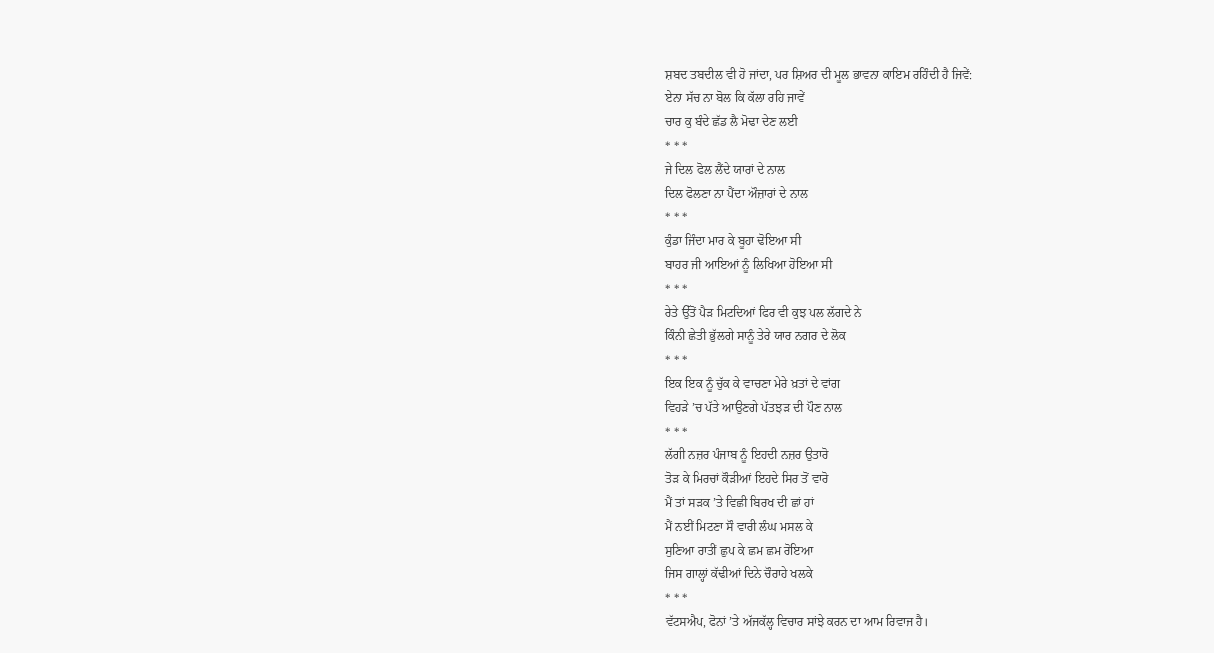ਸ਼ਬਦ ਤਬਦੀਲ ਵੀ ਹੋ ਜਾਂਦਾ, ਪਰ ਸ਼ਿਅਰ ਦੀ ਮੂਲ ਭਾਵਨਾ ਕਾਇਮ ਰਹਿੰਦੀ ਹੈ ਜਿਵੇਂ:
ਏਨਾ ਸੱਚ ਨਾ ਬੋਲ ਕਿ ਕੱਲਾ ਰਹਿ ਜਾਵੇਂ
ਚਾਰ ਕੁ ਬੰਦੇ ਛੱਡ ਲੈ ਮੋਢਾ ਦੇਣ ਲਈ
* * *
ਜੇ ਦਿਲ ਫੋਲ ਲੈਂਦੇ ਯਾਰਾਂ ਦੇ ਨਾਲ
ਦਿਲ ਫੋਲਣਾ ਨਾ ਪੈਂਦਾ ਔਜ਼ਾਰਾਂ ਦੇ ਨਾਲ
* * *
ਕੁੰਡਾ ਜਿੰਦਾ ਮਾਰ ਕੇ ਬੂਹਾ ਢੋਇਆ ਸੀ
ਬਾਹਰ ਜੀ ਆਇਆਂ ਨੂੰ ਲਿਖਿਆ ਹੋਇਆ ਸੀ
* * *
ਰੇਤੇ ਉੱਤੋਂ ਪੈੜ ਮਿਟਦਿਆਂ ਫਿਰ ਵੀ ਕੁਝ ਪਲ ਲੱਗਦੇ ਨੇ
ਕਿੰਨੀ ਛੇਤੀ ਭੁੱਲਗੇ ਸਾਨੂੰ ਤੇਰੇ ਯਾਰ ਨਗਰ ਦੇ ਲੋਕ
* * *
ਇਕ ਇਕ ਨੂੰ ਚੁੱਕ ਕੇ ਵਾਚਣਾ ਮੇਰੇ ਖ਼ਤਾਂ ਦੇ ਵਾਂਗ
ਵਿਹੜੇ ’ਚ ਪੱਤੇ ਆਉਣਗੇ ਪੱਤਝੜ ਦੀ ਪੌਣ ਨਾਲ
* * *
ਲੱਗੀ ਨਜ਼ਰ ਪੰਜਾਬ ਨੂੰ ਇਹਦੀ ਨਜ਼ਰ ਉਤਾਰੋ
ਤੋੜ ਕੇ ਮਿਰਚਾਂ ਕੌੜੀਆਂ ਇਹਦੇ ਸਿਰ ਤੋਂ ਵਾਰੋ
ਮੈਂ ਤਾਂ ਸੜਕ ’ਤੇ ਵਿਛੀ ਬਿਰਖ ਦੀ ਛਾਂ ਹਾਂ
ਮੈਂ ਨਈਂ ਮਿਟਣਾ ਸੌ ਵਾਰੀ ਲੰਘ ਮਸਲ ਕੇ
ਸੁਣਿਆ ਰਾਤੀਂ ਛੁਪ ਕੇ ਛਮ ਛਮ ਰੋਇਆ
ਜਿਸ ਗਾਲ੍ਹਾਂ ਕੱਢੀਆਂ ਦਿਨੇ ਚੌਰਾਹੇ ਖਲਕੇ
* * *
ਵੱਟਸਐਪ, ਫੋਨਾਂ ’ਤੇ ਅੱਜਕੱਲ੍ਹ ਵਿਚਾਰ ਸਾਂਝੇ ਕਰਨ ਦਾ ਆਮ ਰਿਵਾਜ ਹੈ।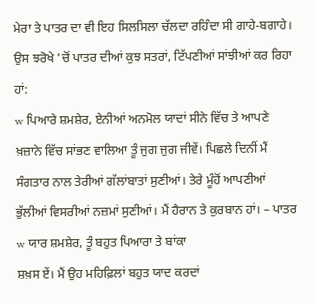ਮੇਰਾ ਤੇ ਪਾਤਰ ਦਾ ਵੀ ਇਹ ਸਿਲਸਿਲਾ ਚੱਲਦਾ ਰਹਿੰਦਾ ਸੀ ਗਾਹੇ-ਬਗਾਹੇ। ਉਸ ਝਰੋਖੇ ’ਚੋਂ ਪਾਤਰ ਦੀਆਂ ਕੁਝ ਸਤਰਾਂ, ਟਿੱਪਣੀਆਂ ਸਾਂਝੀਆਂ ਕਰ ਰਿਹਾ ਹਾਂ:
w ਪਿਆਰੇ ਸ਼ਮਸ਼ੇਰ, ਏਨੀਆਂ ਅਨਮੋਲ ਯਾਦਾਂ ਸੀਨੇ ਵਿੱਚ ਤੇ ਆਪਣੇ ਖ਼ਜ਼ਾਨੇ ਵਿੱਚ ਸਾਂਭਣ ਵਾਲਿਆ ਤੂੰ ਜੁਗ ਜੁਗ ਜੀਵੇਂ। ਪਿਛਲੇ ਦਿਨੀਂ ਮੈਂ ਸੰਗਤਾਰ ਨਾਲ ਤੇਰੀਆਂ ਗੱਲਾਂਬਾਤਾਂ ਸੁਣੀਆਂ। ਤੇਰੇ ਮੂੰਹੋਂ ਆਪਣੀਆਂ ਭੁੱਲੀਆਂ ਵਿਸਰੀਆਂ ਨਜ਼ਮਾਂ ਸੁਣੀਆਂ। ਮੈਂ ਹੈਰਾਨ ਤੇ ਕੁਰਬਾਨ ਹਾਂ। – ਪਾਤਰ
w ਯਾਰ ਸ਼ਮਸ਼ੇਰ, ਤੂੰ ਬਹੁਤ ਪਿਆਰਾ ਤੇ ਬਾਂਕਾ
ਸ਼ਖ਼ਸ ਏਂ। ਮੈਂ ਉਹ ਮਹਿਫ਼ਿਲਾਂ ਬਹੁਤ ਯਾਦ ਕਰਦਾਂ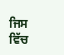ਜਿਸ ਵਿੱਚ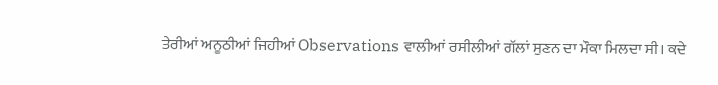ਤੇਰੀਆਂ ਅਨੂਠੀਆਂ ਜਿਹੀਆਂ Observations ਵਾਲੀਆਂ ਰਸੀਲੀਆਂ ਗੱਲਾਂ ਸੁਣਨ ਦਾ ਮੌਕਾ ਮਿਲਦਾ ਸੀ। ਕਦੇ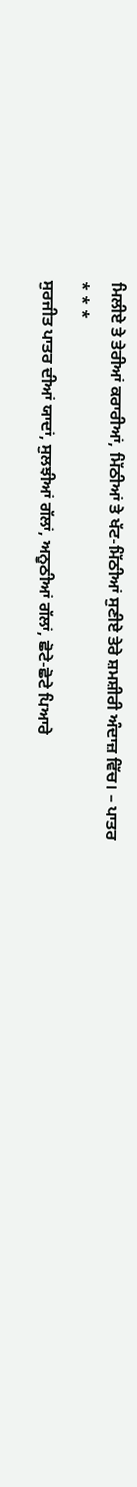ਮਿਲੀਏ ਤੇ ਤੇਰੀਆਂ ਕਰਾਰੀਆਂ, ਮਿੱਠੀਆਂ ਤੇ ਖੱਟ-ਮਿੱਠੀਆਂ ਸੁਣੀਏ ਤੇਰੇ ਸ਼ਮਸ਼ੀਰੀ ਅੰਦਾਜ਼ ਵਿੱਚ। – ਪਾਤਰ
* * *
ਸੁਰਜੀਤ ਪਾਤਰ ਦੀਆਂ ਯਾਦਾਂ, ਸੁਲਝੀਆਂ ਗੱਲਾਂ, ਅਨੂਠੀਆਂ ਗੱਲਾਂ, ਛੋਟੇ-ਛੋਟੇ ਪਿਆਰੇ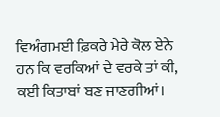ਵਿਅੰਗਮਈ ਫ਼ਿਕਰੇ ਮੇਰੇ ਕੋਲ ਏਨੇ ਹਨ ਕਿ ਵਰਕਿਆਂ ਦੇ ਵਰਕੇ ਤਾਂ ਕੀ, ਕਈ ਕਿਤਾਬਾਂ ਬਣ ਜਾਣਗੀਆਂ।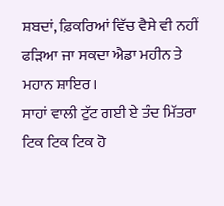ਸ਼ਬਦਾਂ, ਫ਼ਿਕਰਿਆਂ ਵਿੱਚ ਵੈਸੇ ਵੀ ਨਹੀਂ ਫੜਿਆ ਜਾ ਸਕਦਾ ਐਡਾ ਮਹੀਨ ਤੇ ਮਹਾਨ ਸ਼ਾਇਰ।
ਸਾਹਾਂ ਵਾਲੀ ਟੁੱਟ ਗਈ ਏ ਤੰਦ ਮਿੱਤਰਾ
ਟਿਕ ਟਿਕ ਟਿਕ ਹੋ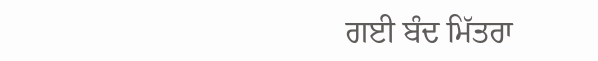ਗਈ ਬੰਦ ਮਿੱਤਰਾ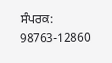ਸੰਪਰਕ: 98763-12860